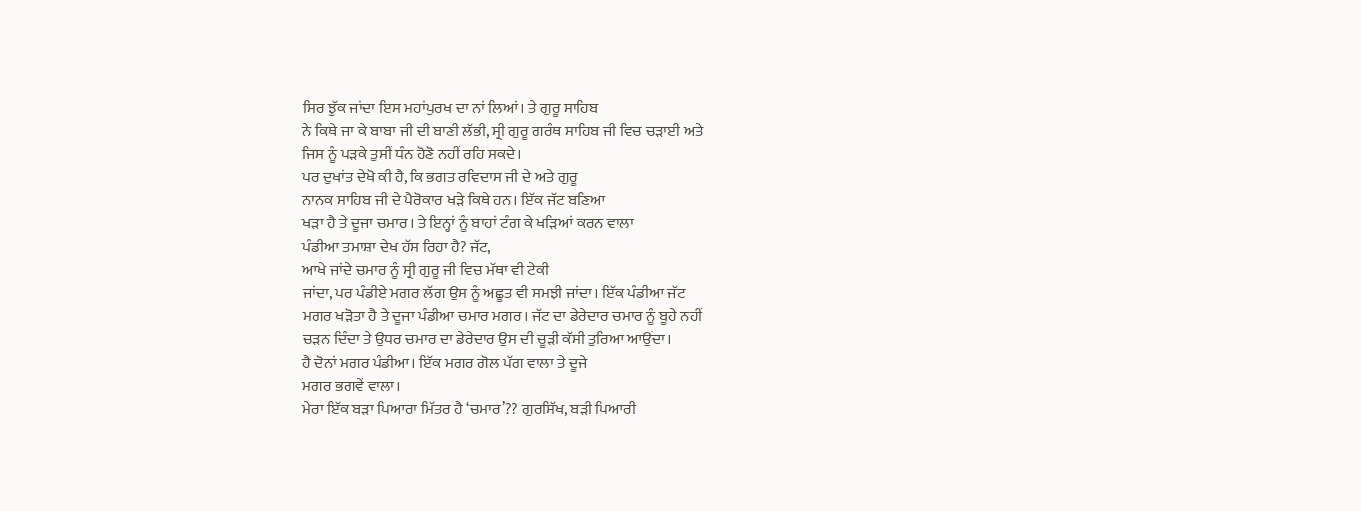ਸਿਰ ਝੁੱਕ ਜਾਂਦਾ ਇਸ ਮਹਾਂਪੁਰਖ ਦਾ ਨਾਂ ਲਿਆਂ। ਤੇ ਗੁਰੂ ਸਾਹਿਬ
ਨੇ ਕਿਥੇ ਜਾ ਕੇ ਬਾਬਾ ਜੀ ਦੀ ਬਾਣੀ ਲੱਭੀ, ਸ੍ਰੀ ਗੁਰੂ ਗਰੰਥ ਸਾਹਿਬ ਜੀ ਵਿਚ ਚੜਾਈ ਅਤੇ
ਜਿਸ ਨੂੰ ਪੜਕੇ ਤੁਸੀਂ ਧੰਨ ਹੋਣੋ ਨਹੀਂ ਰਹਿ ਸਕਦੇ।
ਪਰ ਦੁਖਾਂਤ ਦੇਖੋ ਕੀ ਹੈ, ਕਿ ਭਗਤ ਰਵਿਦਾਸ ਜੀ ਦੇ ਅਤੇ ਗੁਰੂ
ਨਾਨਕ ਸਾਹਿਬ ਜੀ ਦੇ ਪੈਰੋਕਾਰ ਖੜੇ ਕਿਥੇ ਹਨ। ਇੱਕ ਜੱਟ ਬਣਿਆ
ਖੜਾ ਹੈ ਤੇ ਦੂਜਾ ਚਮਾਰ। ਤੇ ਇਨ੍ਹਾਂ ਨੂੰ ਬਾਹਾਂ ਟੰਗ ਕੇ ਖੜਿਆਂ ਕਰਨ ਵਾਲਾ
ਪੰਡੀਆ ਤਮਾਸ਼ਾ ਦੇਖ ਹੱਸ ਰਿਹਾ ਹੈ? ਜੱਟ,
ਆਖੇ ਜਾਂਦੇ ਚਮਾਰ ਨੂੰ ਸ੍ਰੀ ਗੁਰੂ ਜੀ ਵਿਚ ਮੱਥਾ ਵੀ ਟੇਕੀ
ਜਾਂਦਾ, ਪਰ ਪੰਡੀਏ ਮਗਰ ਲੱਗ ਉਸ ਨੂੰ ਅਛੂਤ ਵੀ ਸਮਝੀ ਜਾਂਦਾ। ਇੱਕ ਪੰਡੀਆ ਜੱਟ
ਮਗਰ ਖੜੋਤਾ ਹੈ ਤੇ ਦੂਜਾ ਪੰਡੀਆ ਚਮਾਰ ਮਗਰ। ਜੱਟ ਦਾ ਡੇਰੇਦਾਰ ਚਮਾਰ ਨੂੰ ਬੂਹੇ ਨਹੀਂ
ਚੜਨ ਦਿੰਦਾ ਤੇ ਉਧਰ ਚਮਾਰ ਦਾ ਡੇਰੇਦਾਰ ਉਸ ਦੀ ਚੂੜੀ ਕੱਸੀ ਤੁਰਿਆ ਆਉਂਦਾ।
ਹੈ ਦੋਨਾਂ ਮਗਰ ਪੰਡੀਆ। ਇੱਕ ਮਗਰ ਗੋਲ ਪੱਗ ਵਾਲਾ ਤੇ ਦੂਜੇ
ਮਗਰ ਭਗਵੇਂ ਵਾਲਾ।
ਮੇਰਾ ਇੱਕ ਬੜਾ ਪਿਆਰਾ ਮਿੱਤਰ ਹੈ ‘ਚਮਾਰ’?? ਗੁਰਸਿੱਖ, ਬੜੀ ਪਿਆਰੀ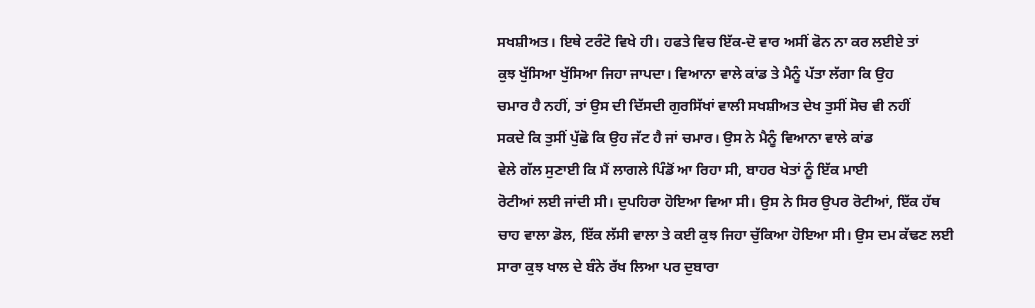ਸਖਸ਼ੀਅਤ। ਇਥੇ ਟਰੰਟੋ ਵਿਖੇ ਹੀ। ਹਫਤੇ ਵਿਚ ਇੱਕ-ਦੋ ਵਾਰ ਅਸੀਂ ਫੋਨ ਨਾ ਕਰ ਲਈਏ ਤਾਂ
ਕੁਝ ਖੁੱਸਿਆ ਖੁੱਸਿਆ ਜਿਹਾ ਜਾਪਦਾ। ਵਿਆਨਾ ਵਾਲੇ ਕਾਂਡ ਤੇ ਮੈਨੂੰ ਪੱਤਾ ਲੱਗਾ ਕਿ ਉਹ
ਚਮਾਰ ਹੈ ਨਹੀਂ, ਤਾਂ ਉਸ ਦੀ ਦਿੱਸਦੀ ਗੁਰਸਿੱਖਾਂ ਵਾਲੀ ਸਖਸ਼ੀਅਤ ਦੇਖ ਤੁਸੀਂ ਸੋਚ ਵੀ ਨਹੀਂ
ਸਕਦੇ ਕਿ ਤੁਸੀਂ ਪੁੱਛੋ ਕਿ ਉਹ ਜੱਟ ਹੈ ਜਾਂ ਚਮਾਰ। ਉਸ ਨੇ ਮੈਨੂੰ ਵਿਆਨਾ ਵਾਲੇ ਕਾਂਡ
ਵੇਲੇ ਗੱਲ ਸੁਣਾਈ ਕਿ ਮੈਂ ਲਾਗਲੇ ਪਿੰਡੋਂ ਆ ਰਿਹਾ ਸੀ, ਬਾਹਰ ਖੇਤਾਂ ਨੂੰ ਇੱਕ ਮਾਈ
ਰੋਟੀਆਂ ਲਈ ਜਾਂਦੀ ਸੀ। ਦੁਪਹਿਰਾ ਹੋਇਆ ਵਿਆ ਸੀ। ਉਸ ਨੇ ਸਿਰ ਉਪਰ ਰੋਟੀਆਂ, ਇੱਕ ਹੱਥ
ਚਾਹ ਵਾਲਾ ਡੋਲ, ਇੱਕ ਲੱਸੀ ਵਾਲਾ ਤੇ ਕਈ ਕੁਝ ਜਿਹਾ ਚੁੱਕਿਆ ਹੋਇਆ ਸੀ। ਉਸ ਦਮ ਕੱਢਣ ਲਈ
ਸਾਰਾ ਕੁਝ ਖਾਲ ਦੇ ਬੰਨੇ ਰੱਖ ਲਿਆ ਪਰ ਦੁਬਾਰਾ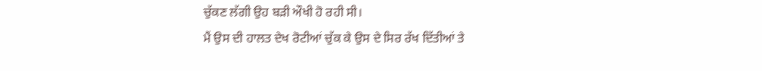ਚੁੱਕਣ ਲੱਗੀ ਉਹ ਬੜੀ ਔਖੀ ਹੋ ਰਹੀ ਸੀ।
ਮੈਂ ਉਸ ਦੀ ਹਾਲਤ ਦੇਖ ਰੋਟੀਆਂ ਚੁੱਕ ਕੇ ਉਸ ਦੇ ਸਿਰ ਰੱਖ ਦਿੱਤੀਆਂ ਤੇ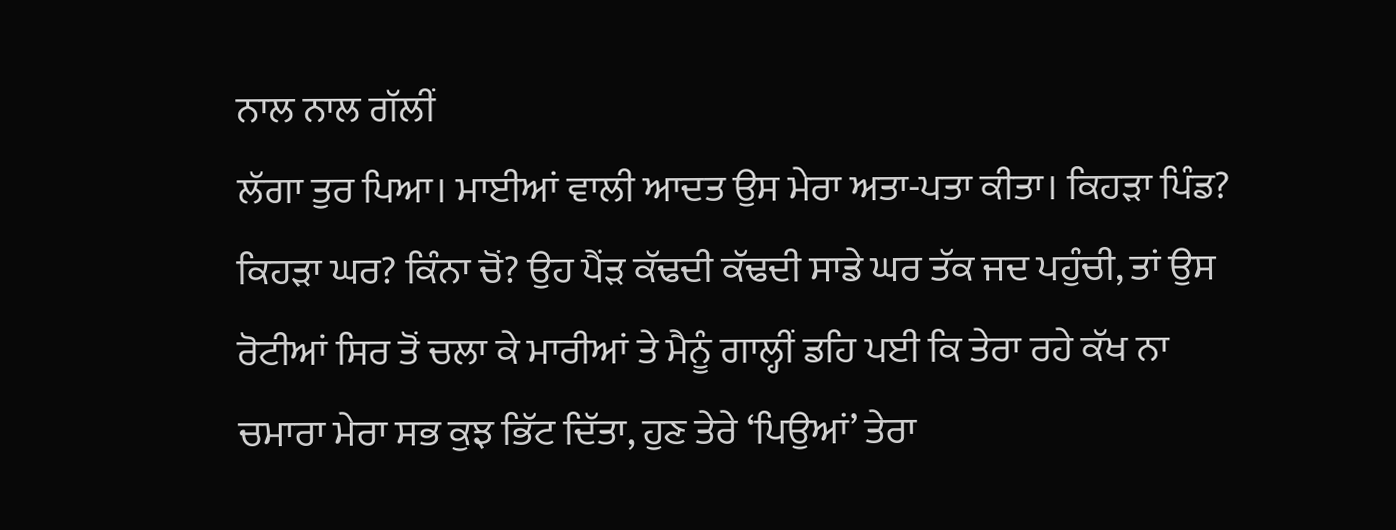ਨਾਲ ਨਾਲ ਗੱਲੀਂ
ਲੱਗਾ ਤੁਰ ਪਿਆ। ਮਾਈਆਂ ਵਾਲੀ ਆਦਤ ਉਸ ਮੇਰਾ ਅਤਾ-ਪਤਾ ਕੀਤਾ। ਕਿਹੜਾ ਪਿੰਡ?
ਕਿਹੜਾ ਘਰ? ਕਿੰਨਾ ਚੋਂ? ਉਹ ਪੈਂੜ ਕੱਢਦੀ ਕੱਢਦੀ ਸਾਡੇ ਘਰ ਤੱਕ ਜਦ ਪਹੁੰਚੀ, ਤਾਂ ਉਸ
ਰੋਟੀਆਂ ਸਿਰ ਤੋਂ ਚਲਾ ਕੇ ਮਾਰੀਆਂ ਤੇ ਮੈਨੂੰ ਗਾਲ੍ਹੀਂ ਡਹਿ ਪਈ ਕਿ ਤੇਰਾ ਰਹੇ ਕੱਖ ਨਾ
ਚਮਾਰਾ ਮੇਰਾ ਸਭ ਕੁਝ ਭਿੱਟ ਦਿੱਤਾ, ਹੁਣ ਤੇਰੇ ‘ਪਿਉਆਂ’ ਤੇਰਾ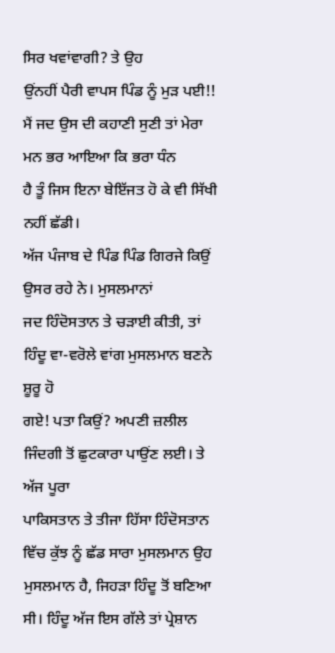ਸਿਰ ਖਵਾਂਵਾਗੀ? ਤੇ ਉਹ
ਉਂਨਹੀਂ ਪੈਰੀ ਵਾਪਸ ਪਿੰਡ ਨੂੰ ਮੁੜ ਪਈ!!
ਮੈਂ ਜਦ ਉਸ ਦੀ ਕਹਾਣੀ ਸੁਣੀ ਤਾਂ ਮੇਰਾ ਮਨ ਭਰ ਆਇਆ ਕਿ ਭਰਾ ਧੰਨ
ਹੈ ਤੂੰ ਜਿਸ ਇਨਾ ਬੇਇੱਜਤ ਹੋ ਕੇ ਵੀ ਸਿੱਖੀ ਨਹੀਂ ਛੱਡੀ।
ਅੱਜ ਪੰਜਾਬ ਦੇ ਪਿੰਡ ਪਿੰਡ ਗਿਰਜੇ ਕਿਉਂ ਉਸਰ ਰਹੇ ਨੇ। ਮੁਸਲਮਾਨਾਂ
ਜਦ ਹਿੰਦੋਸਤਾਨ ਤੇ ਚੜਾਈ ਕੀਤੀ, ਤਾਂ ਹਿੰਦੂ ਵਾ-ਵਰੋਲੇ ਵਾਂਗ ਮੁਸਲਮਾਨ ਬਣਨੇ ਸ਼ੂਰੂ ਹੋ
ਗਏ! ਪਤਾ ਕਿਉਂ? ਅਪਣੀ ਜ਼ਲੀਲ ਜਿੰਦਗੀ ਤੋਂ ਛੁਟਕਾਰਾ ਪਾਉਂਣ ਲਈ। ਤੇ ਅੱਜ ਪੂਰਾ
ਪਾਕਿਸਤਾਨ ਤੇ ਤੀਜਾ ਹਿੱਸਾ ਹਿੰਦੋਸਤਾਨ ਵਿੱਚ ਕੁੱਝ ਨੂੰ ਛੱਡ ਸਾਰਾ ਮੁਸਲਮਾਨ ਉਹ
ਮੁਸਲਮਾਨ ਹੈ, ਜਿਹੜਾ ਹਿੰਦੂ ਤੋਂ ਬਣਿਆ ਸੀ। ਹਿੰਦੂ ਅੱਜ ਇਸ ਗੱਲੇ ਤਾਂ ਪ੍ਰੇਸ਼ਾਨ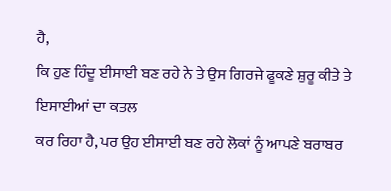ਹੈ,
ਕਿ ਹੁਣ ਹਿੰਦੂ ਈਸਾਈ ਬਣ ਰਹੇ ਨੇ ਤੇ ਉਸ ਗਿਰਜੇ ਫੂਕਣੇ ਸ਼ੁਰੂ ਕੀਤੇ ਤੇ ਇਸਾਈਆਂ ਦਾ ਕਤਲ
ਕਰ ਰਿਹਾ ਹੈ, ਪਰ ਉਹ ਈਸਾਈ ਬਣ ਰਹੇ ਲੋਕਾਂ ਨੂੰ ਆਪਣੇ ਬਰਾਬਰ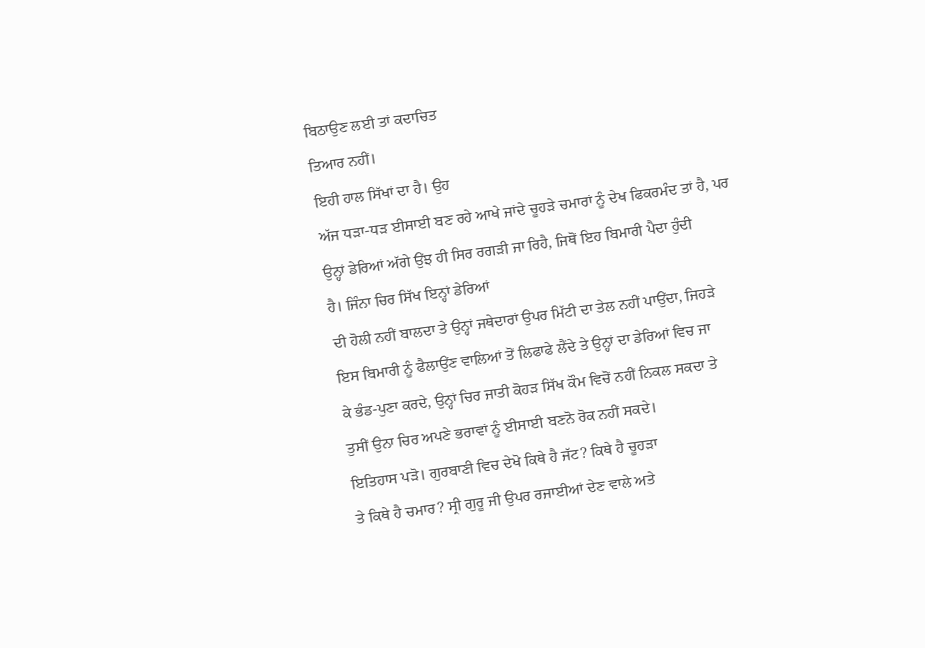ਬਿਠਾਉਣ ਲਈ ਤਾਂ ਕਦਾਚਿਤ
ਤਿਆਰ ਨਹੀਂ।
ਇਹੀ ਹਾਲ ਸਿੱਖਾਂ ਦਾ ਹੈ। ਉਹ
ਅੱਜ ਧੜਾ-ਧੜ ਈਸਾਈ ਬਣ ਰਹੇ ਆਖੇ ਜਾਂਦੇ ਚੂਹੜੇ ਚਮਾਰਾਂ ਨੂੰ ਦੇਖ ਫਿਕਰਮੰਦ ਤਾਂ ਹੈ, ਪਰ
ਉਨ੍ਹਾਂ ਡੇਰਿਆਂ ਅੱਗੇ ਉਂਝ ਹੀ ਸਿਰ ਰਗੜੀ ਜਾ ਰਿਹੈ, ਜਿਥੋਂ ਇਹ ਬਿਮਾਰੀ ਪੈਦਾ ਹੁੰਦੀ
ਹੈ। ਜਿੰਨਾ ਚਿਰ ਸਿੱਖ ਇਨ੍ਹਾਂ ਡੇਰਿਆਂ
ਦੀ ਹੋਲੀ ਨਹੀਂ ਬਾਲਦਾ ਤੇ ਉਨ੍ਹਾਂ ਜਥੇਦਾਰਾਂ ਉਪਰ ਮਿੱਟੀ ਦਾ ਤੇਲ ਨਹੀਂ ਪਾਉਂਦਾ, ਜਿਹੜੇ
ਇਸ ਬਿਮਾਰੀ ਨੂੰ ਫੈਲਾਉਂਣ ਵਾਲਿਆਂ ਤੋਂ ਲਿਫਾਫੇ ਲੈਂਦੇ ਤੇ ਉਨ੍ਹਾਂ ਦਾ ਡੇਰਿਆਂ ਵਿਚ ਜਾ
ਕੇ ਭੰਡ-ਪੁਣਾ ਕਰਦੇ, ਉਨ੍ਹਾਂ ਚਿਰ ਜਾਤੀ ਕੋਹੜ ਸਿੱਖ ਕੌਮ ਵਿਚੋਂ ਨਹੀਂ ਨਿਕਲ ਸਕਦਾ ਤੇ
ਤੁਸੀਂ ਉਨਾ ਚਿਰ ਅਪਣੇ ਭਰਾਵਾਂ ਨੂੰ ਈਸਾਈ ਬਣਨੋ ਰੋਕ ਨਹੀਂ ਸਕਦੇ।
ਇਤਿਹਾਸ ਪੜੋ। ਗੁਰਬਾਣੀ ਵਿਚ ਦੇਖੋ ਕਿਥੇ ਹੈ ਜੱਟ? ਕਿਥੇ ਹੈ ਚੂਹੜਾ
ਤੇ ਕਿਥੇ ਹੈ ਚਮਾਰ? ਸ੍ਰੀ ਗੁਰੂ ਜੀ ਉਪਰ ਰਜਾਈਆਂ ਦੇਣ ਵਾਲੇ ਅਤੇ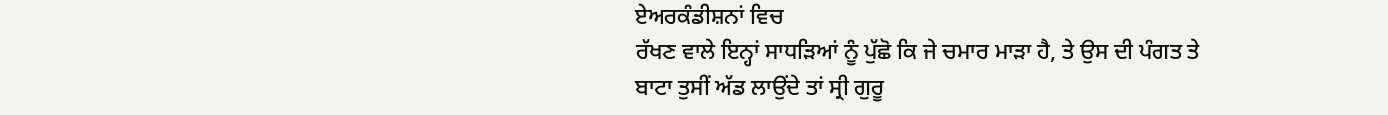ਏਅਰਕੰਡੀਸ਼ਨਾਂ ਵਿਚ
ਰੱਖਣ ਵਾਲੇ ਇਨ੍ਹਾਂ ਸਾਧੜਿਆਂ ਨੂੰ ਪੁੱਛੋ ਕਿ ਜੇ ਚਮਾਰ ਮਾੜਾ ਹੈ, ਤੇ ਉਸ ਦੀ ਪੰਗਤ ਤੇ
ਬਾਟਾ ਤੁਸੀਂ ਅੱਡ ਲਾਉਂਦੇ ਤਾਂ ਸ੍ਰੀ ਗੁਰੂ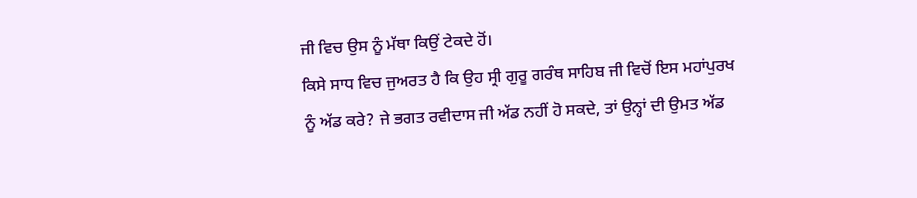ਜੀ ਵਿਚ ਉਸ ਨੂੰ ਮੱਥਾ ਕਿਉਂ ਟੇਕਦੇ ਹੋਂ।
ਕਿਸੇ ਸਾਧ ਵਿਚ ਜੁਅਰਤ ਹੈ ਕਿ ਉਹ ਸ੍ਰੀ ਗੁਰੂ ਗਰੰਥ ਸਾਹਿਬ ਜੀ ਵਿਚੋਂ ਇਸ ਮਹਾਂਪੁਰਖ
ਨੂੰ ਅੱਡ ਕਰੇ? ਜੇ ਭਗਤ ਰਵੀਦਾਸ ਜੀ ਅੱਡ ਨਹੀਂ ਹੋ ਸਕਦੇ, ਤਾਂ ਉਨ੍ਹਾਂ ਦੀ ਉਮਤ ਅੱਡ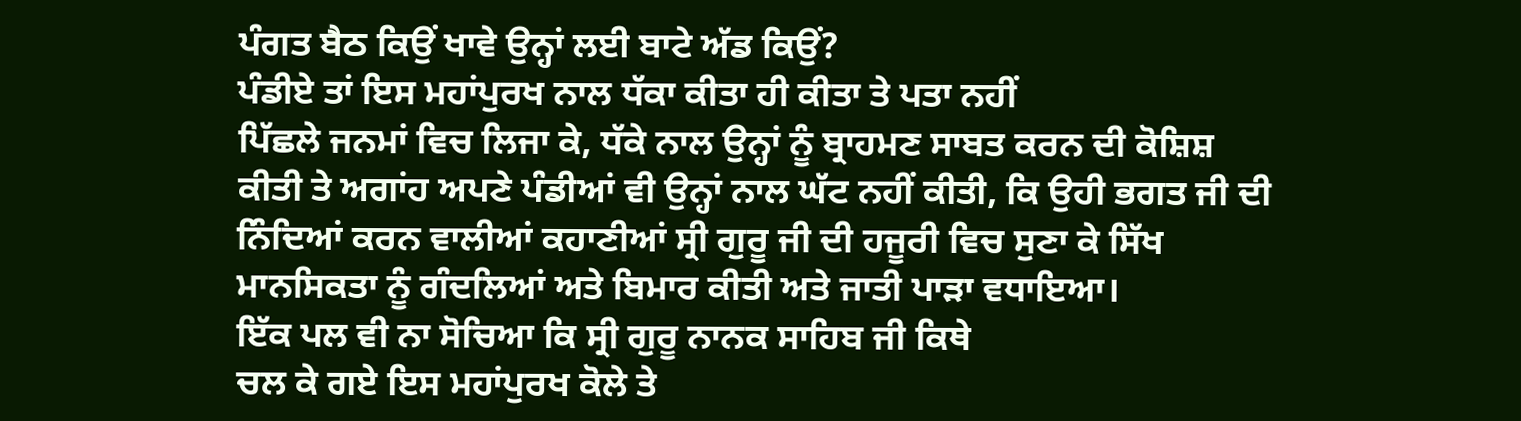ਪੰਗਤ ਬੈਠ ਕਿਉਂ ਖਾਵੇ ਉਨ੍ਹਾਂ ਲਈ ਬਾਟੇ ਅੱਡ ਕਿਉਂ?
ਪੰਡੀਏ ਤਾਂ ਇਸ ਮਹਾਂਪੁਰਖ ਨਾਲ ਧੱਕਾ ਕੀਤਾ ਹੀ ਕੀਤਾ ਤੇ ਪਤਾ ਨਹੀਂ
ਪਿੱਛਲੇ ਜਨਮਾਂ ਵਿਚ ਲਿਜਾ ਕੇ, ਧੱਕੇ ਨਾਲ ਉਨ੍ਹਾਂ ਨੂੰ ਬ੍ਰਾਹਮਣ ਸਾਬਤ ਕਰਨ ਦੀ ਕੋਸ਼ਿਸ਼
ਕੀਤੀ ਤੇ ਅਗਾਂਹ ਅਪਣੇ ਪੰਡੀਆਂ ਵੀ ਉਨ੍ਹਾਂ ਨਾਲ ਘੱਟ ਨਹੀਂ ਕੀਤੀ, ਕਿ ਉਹੀ ਭਗਤ ਜੀ ਦੀ
ਨਿੰਦਿਆਂ ਕਰਨ ਵਾਲੀਆਂ ਕਹਾਣੀਆਂ ਸ੍ਰੀ ਗੁਰੂ ਜੀ ਦੀ ਹਜੂਰੀ ਵਿਚ ਸੁਣਾ ਕੇ ਸਿੱਖ
ਮਾਨਸਿਕਤਾ ਨੂੰ ਗੰਦਲਿਆਂ ਅਤੇ ਬਿਮਾਰ ਕੀਤੀ ਅਤੇ ਜਾਤੀ ਪਾੜਾ ਵਧਾਇਆ।
ਇੱਕ ਪਲ ਵੀ ਨਾ ਸੋਚਿਆ ਕਿ ਸ੍ਰੀ ਗੁਰੂ ਨਾਨਕ ਸਾਹਿਬ ਜੀ ਕਿਥੇ
ਚਲ ਕੇ ਗਏ ਇਸ ਮਹਾਂਪੁਰਖ ਕੋਲੇ ਤੇ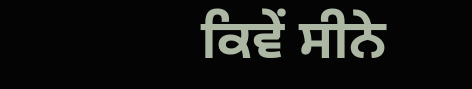ਕਿਵੇਂ ਸੀਨੇ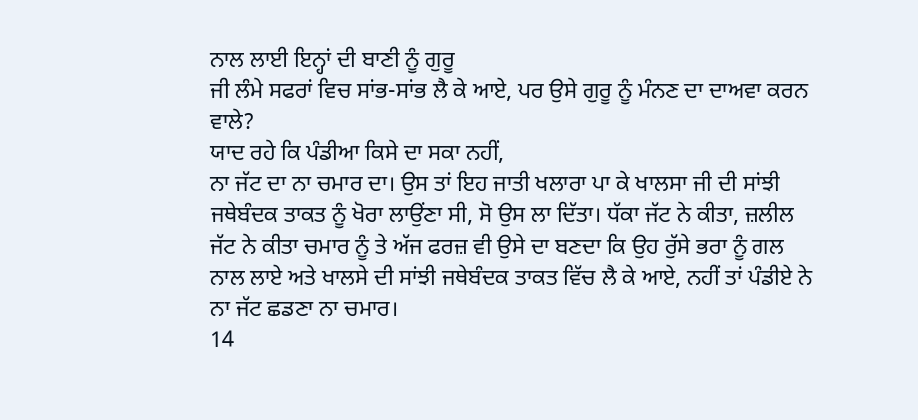ਨਾਲ ਲਾਈ ਇਨ੍ਹਾਂ ਦੀ ਬਾਣੀ ਨੂੰ ਗੁਰੂ
ਜੀ ਲੰਮੇ ਸਫਰਾਂ ਵਿਚ ਸਾਂਭ-ਸਾਂਭ ਲੈ ਕੇ ਆਏ, ਪਰ ਉਸੇ ਗੁਰੂ ਨੂੰ ਮੰਨਣ ਦਾ ਦਾਅਵਾ ਕਰਨ
ਵਾਲੇ?
ਯਾਦ ਰਹੇ ਕਿ ਪੰਡੀਆ ਕਿਸੇ ਦਾ ਸਕਾ ਨਹੀਂ,
ਨਾ ਜੱਟ ਦਾ ਨਾ ਚਮਾਰ ਦਾ। ਉਸ ਤਾਂ ਇਹ ਜਾਤੀ ਖਲਾਰਾ ਪਾ ਕੇ ਖਾਲਸਾ ਜੀ ਦੀ ਸਾਂਝੀ
ਜਥੇਬੰਦਕ ਤਾਕਤ ਨੂੰ ਖੋਰਾ ਲਾਉਂਣਾ ਸੀ, ਸੋ ਉਸ ਲਾ ਦਿੱਤਾ। ਧੱਕਾ ਜੱਟ ਨੇ ਕੀਤਾ, ਜ਼ਲੀਲ
ਜੱਟ ਨੇ ਕੀਤਾ ਚਮਾਰ ਨੂੰ ਤੇ ਅੱਜ ਫਰਜ਼ ਵੀ ਉਸੇ ਦਾ ਬਣਦਾ ਕਿ ਉਹ ਰੁੱਸੇ ਭਰਾ ਨੂੰ ਗਲ
ਨਾਲ ਲਾਏ ਅਤੇ ਖਾਲਸੇ ਦੀ ਸਾਂਝੀ ਜਥੇਬੰਦਕ ਤਾਕਤ ਵਿੱਚ ਲੈ ਕੇ ਆਏ, ਨਹੀਂ ਤਾਂ ਪੰਡੀਏ ਨੇ
ਨਾ ਜੱਟ ਛਡਣਾ ਨਾ ਚਮਾਰ।
14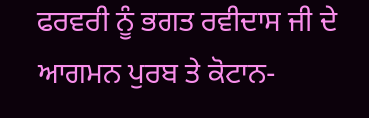ਫਰਵਰੀ ਨੂੰ ਭਗਤ ਰਵੀਦਾਸ ਜੀ ਦੇ
ਆਗਮਨ ਪੁਰਬ ਤੇ ਕੋਟਾਨ-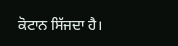ਕੋਟਾਨ ਸਿੱਜਦਾ ਹੈ।